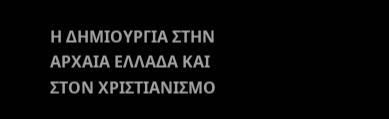Η ΔΗΜΙΟΥΡΓΙΑ ΣΤΗΝ ΑΡΧΑΙΑ ΕΛΛΑΔΑ ΚΑΙ ΣΤΟΝ ΧΡΙΣΤΙΑΝΙΣΜΟ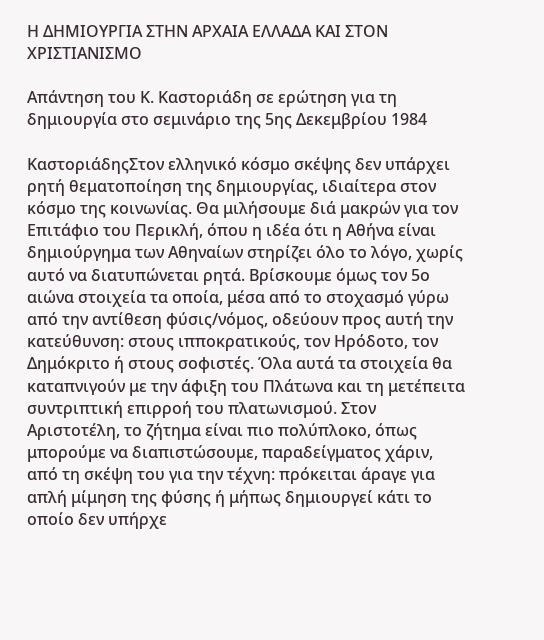Η ΔΗΜΙΟΥΡΓΙΑ ΣΤΗΝ ΑΡΧΑΙΑ ΕΛΛΑΔΑ ΚΑΙ ΣΤΟΝ ΧΡΙΣΤΙΑΝΙΣΜΟ

Απάντηση του Κ. Καστοριάδη σε ερώτηση για τη δημιουργία στο σεμινάριο της 5ης Δεκεμβρίου 1984

ΚαστοριάδηςΣτον ελληνικό κόσμο σκέψης δεν υπάρχει ρητή θεματοποίηση της δημιουργίας, ιδιαίτερα στον κόσμο της κοινωνίας. Θα μιλήσουμε διά μακρών για τον Επιτάφιο του Περικλή, όπου η ιδέα ότι η Αθήνα είναι δημιούργημα των Αθηναίων στηρίζει όλο το λόγο, χωρίς αυτό να διατυπώνεται ρητά. Βρίσκουμε όμως τον 5ο αιώνα στοιχεία τα οποία, μέσα από το στοχασμό γύρω από την αντίθεση φύσις/νόμος, οδεύουν προς αυτή την κατεύθυνση: στους ιπποκρατικούς, τον Ηρόδοτο, τον Δημόκριτο ή στους σοφιστές. Όλα αυτά τα στοιχεία θα καταπνιγούν με την άφιξη του Πλάτωνα και τη μετέπειτα συντριπτική επιρροή του πλατωνισμού. Στον Αριστοτέλη, το ζήτημα είναι πιο πολύπλοκο, όπως μπορούμε να διαπιστώσουμε, παραδείγματος χάριν, από τη σκέψη του για την τέχνη: πρόκειται άραγε για απλή μίμηση της φύσης ή μήπως δημιουργεί κάτι το οποίο δεν υπήρχε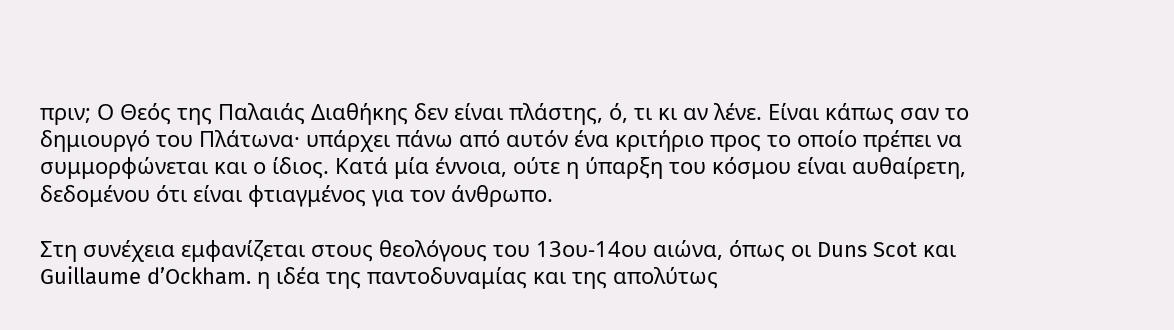πριν; Ο Θεός της Παλαιάς Διαθήκης δεν είναι πλάστης, ό, τι κι αν λένε. Είναι κάπως σαν το δημιουργό του Πλάτωνα· υπάρχει πάνω από αυτόν ένα κριτήριο προς το οποίο πρέπει να συμμορφώνεται και ο ίδιος. Κατά μία έννοια, ούτε η ύπαρξη του κόσμου είναι αυθαίρετη, δεδομένου ότι είναι φτιαγμένος για τον άνθρωπο.

Στη συνέχεια εμφανίζεται στους θεολόγους του 13ου-14ου αιώνα, όπως οι Duns Scot και Guillaume d’Ockham. η ιδέα της παντοδυναμίας και της απολύτως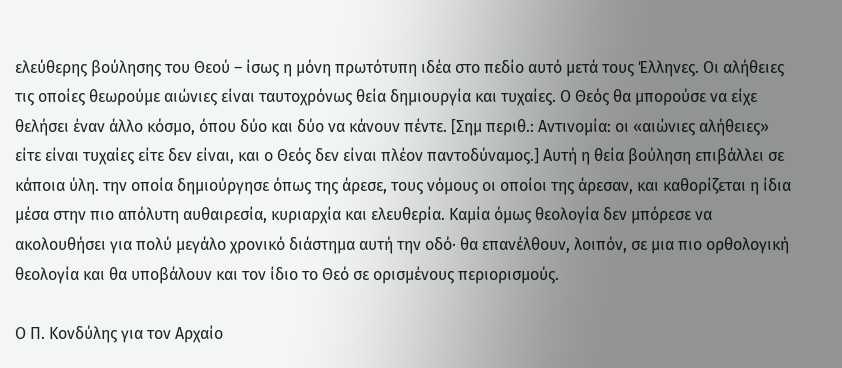ελεύθερης βούλησης του Θεού – ίσως η μόνη πρωτότυπη ιδέα στο πεδίο αυτό μετά τους Έλληνες. Οι αλήθειες τις οποίες θεωρούμε αιώνιες είναι ταυτοχρόνως θεία δημιουργία και τυχαίες. Ο Θεός θα μπορούσε να είχε θελήσει έναν άλλο κόσμο, όπου δύο και δύο να κάνουν πέντε. [Σημ περιθ.: Αντινομία: οι «αιώνιες αλήθειες» είτε είναι τυχαίες είτε δεν είναι, και ο Θεός δεν είναι πλέον παντοδύναμος.] Αυτή η θεία βούληση επιβάλλει σε κάποια ύλη. την οποία δημιούργησε όπως της άρεσε, τους νόμους οι οποίοι της άρεσαν, και καθορίζεται η ίδια μέσα στην πιο απόλυτη αυθαιρεσία, κυριαρχία και ελευθερία. Καμία όμως θεολογία δεν μπόρεσε να ακολουθήσει για πολύ μεγάλο χρονικό διάστημα αυτή την οδό· θα επανέλθουν, λοιπόν, σε μια πιο ορθολογική θεολογία και θα υποβάλουν και τον ίδιο το Θεό σε ορισμένους περιορισμούς.

Ο Π. Κονδύλης για τον Αρχαίο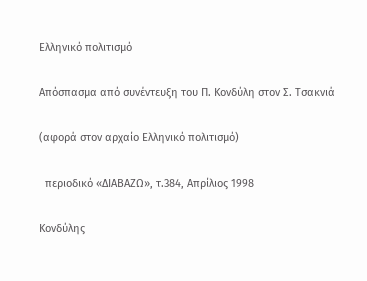Ελληνικό πολιτισμό

Απόσπασμα από συνέντευξη του Π. Κονδύλη στον Σ. Τσακνιά

(αφορά στον αρχαίο Ελληνικό πολιτισμό)

  περιοδικό «ΔΙΑΒΑΖΩ», τ.384, Απρίλιος 1998

Κονδύλης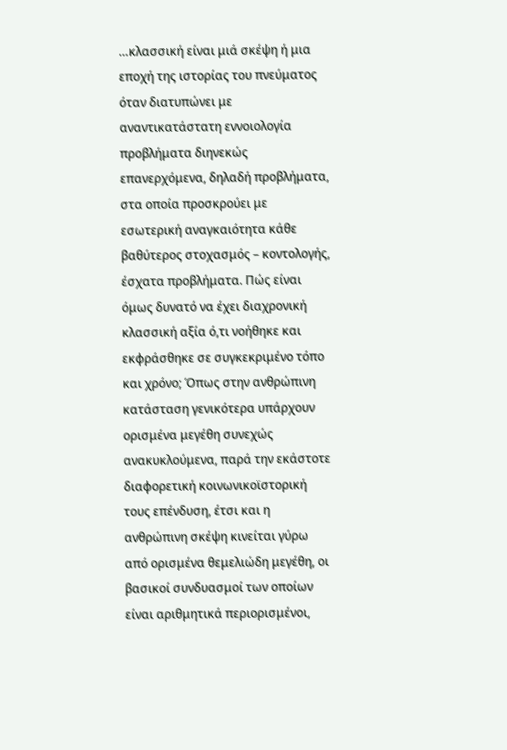…κλασσική είναι μιά σκέψη ή μια εποχή της ιστορίας του πνεύματος όταν διατυπώνει με αναντικατάστατη εννοιολογία προβλήματα διηνεκώς επανερχόμενα, δηλαδή προβλήματα, στα οποία προσκρούει με εσωτερική αναγκαιότητα κάθε βαθύτερος στοχασμός – κοντολογής, έσχατα προβλήματα. Πώς είναι όμως δυνατό να έχει διαχρονική κλασσική αξία ό,τι νοήθηκε και εκφράσθηκε σε συγκεκριμένο τόπο και χρόνο; Όπως στην ανθρώπινη κατάσταση γενικότερα υπάρχουν ορισμένα μεγέθη συνεχώς ανακυκλούμενα, παρά την εκάστοτε διαφορετική κοινωνικοϊστορική τους επένδυση, έτσι και η ανθρώπινη σκέψη κινείται γύρω από ορισμένα θεμελιώδη μεγέθη, οι βασικοί συνδυασμοί των οποίων είναι αριθμητικά περιορισμένοι,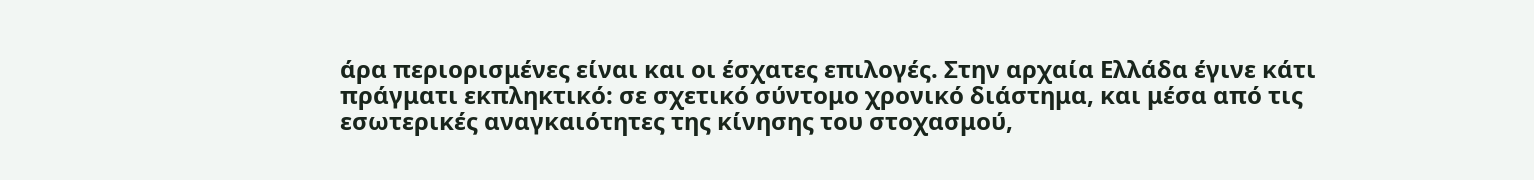άρα περιορισμένες είναι και οι έσχατες επιλογές. Στην αρχαία Ελλάδα έγινε κάτι πράγματι εκπληκτικό: σε σχετικό σύντομο χρονικό διάστημα, και μέσα από τις εσωτερικές αναγκαιότητες της κίνησης του στοχασμού,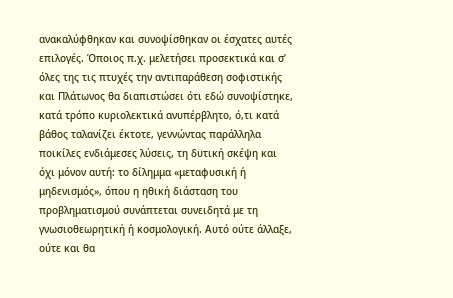ανακαλύφθηκαν και συνοψίσθηκαν οι έσχατες αυτές επιλογές. Όποιος π.χ. μελετήσει προσεκτικά και σ’ όλες της τις πτυχές την αντιπαράθεση σοφιστικής και Πλάτωνος θα διαπιστώσει ότι εδώ συνοψίστηκε, κατά τρόπο κυριολεκτικά ανυπέρβλητο, ό,τι κατά βάθος ταλανίζει έκτοτε, γεννώντας παράλληλα ποικίλες ενδιάμεσες λύσεις, τη δυτική σκέψη και όχι μόνον αυτή: το δίλημμα «μεταφυσική ή μηδενισμός», όπου η ηθική διάσταση του προβληματισμού συνάπτεται συνειδητά με τη γνωσιοθεωρητική ή κοσμολογική. Αυτό ούτε άλλαξε, ούτε και θα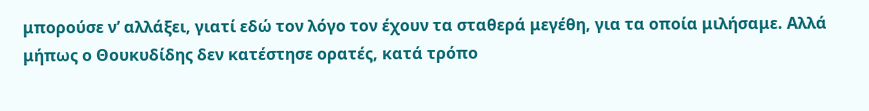μπορούσε ν’ αλλάξει, γιατί εδώ τον λόγο τον έχουν τα σταθερά μεγέθη, για τα οποία μιλήσαμε. Αλλά μήπως ο Θουκυδίδης δεν κατέστησε ορατές, κατά τρόπο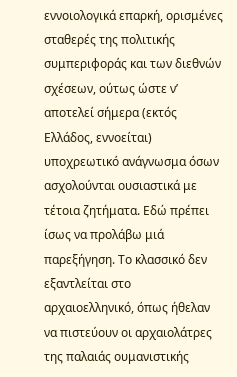εννοιολογικά επαρκή, ορισμένες σταθερές της πολιτικής συμπεριφοράς και των διεθνών σχέσεων, ούτως ώστε ν’ αποτελεί σήμερα (εκτός Ελλάδος, εννοείται) υποχρεωτικό ανάγνωσμα όσων ασχολούνται ουσιαστικά με τέτοια ζητήματα. Εδώ πρέπει ίσως να προλάβω μιά παρεξήγηση. Το κλασσικό δεν εξαντλείται στο αρχαιοελληνικό, όπως ήθελαν να πιστεύουν οι αρχαιολάτρες της παλαιάς ουμανιστικής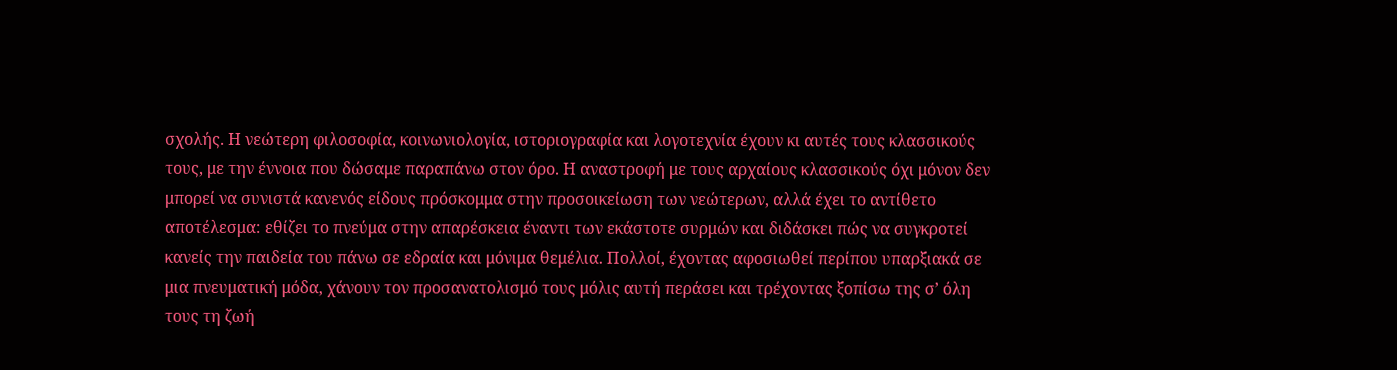σχολής. Η νεώτερη φιλοσοφία, κοινωνιολογία, ιστοριογραφία και λογοτεχνία έχουν κι αυτές τους κλασσικούς τους, με την έννοια που δώσαμε παραπάνω στον όρο. Η αναστροφή με τους αρχαίους κλασσικούς όχι μόνον δεν μπορεί να συνιστά κανενός είδους πρόσκομμα στην προσοικείωση των νεώτερων, αλλά έχει το αντίθετο αποτέλεσμα: εθίζει το πνεύμα στην απαρέσκεια έναντι των εκάστοτε συρμών και διδάσκει πώς να συγκροτεί κανείς την παιδεία του πάνω σε εδραία και μόνιμα θεμέλια. Πολλοί, έχοντας αφοσιωθεί περίπου υπαρξιακά σε μια πνευματική μόδα, χάνουν τον προσανατολισμό τους μόλις αυτή περάσει και τρέχοντας ξοπίσω της σ’ όλη τους τη ζωή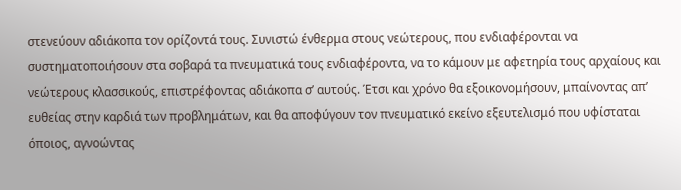στενεύουν αδιάκοπα τον ορίζοντά τους. Συνιστώ ένθερμα στους νεώτερους, που ενδιαφέρονται να συστηματοποιήσουν στα σοβαρά τα πνευματικά τους ενδιαφέροντα, να το κάμουν με αφετηρία τους αρχαίους και νεώτερους κλασσικούς, επιστρέφοντας αδιάκοπα σ’ αυτούς. Έτσι και χρόνο θα εξοικονομήσουν, μπαίνοντας απ’ ευθείας στην καρδιά των προβλημάτων, και θα αποφύγουν τον πνευματικό εκείνο εξευτελισμό που υφίσταται όποιος, αγνοώντας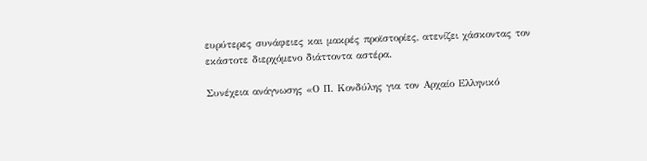ευρύτερες συνάφειες και μακρές προϊστορίες, ατενίζει χάσκοντας τον εκάστοτε διερχόμενο διάττοντα αστέρα.

Συνέχεια ανάγνωσης «Ο Π. Κονδύλης για τον Αρχαίο Ελληνικό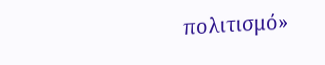πολιτισμό»